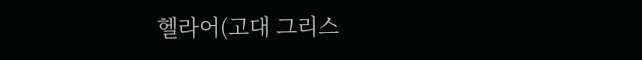헬라어(고대 그리스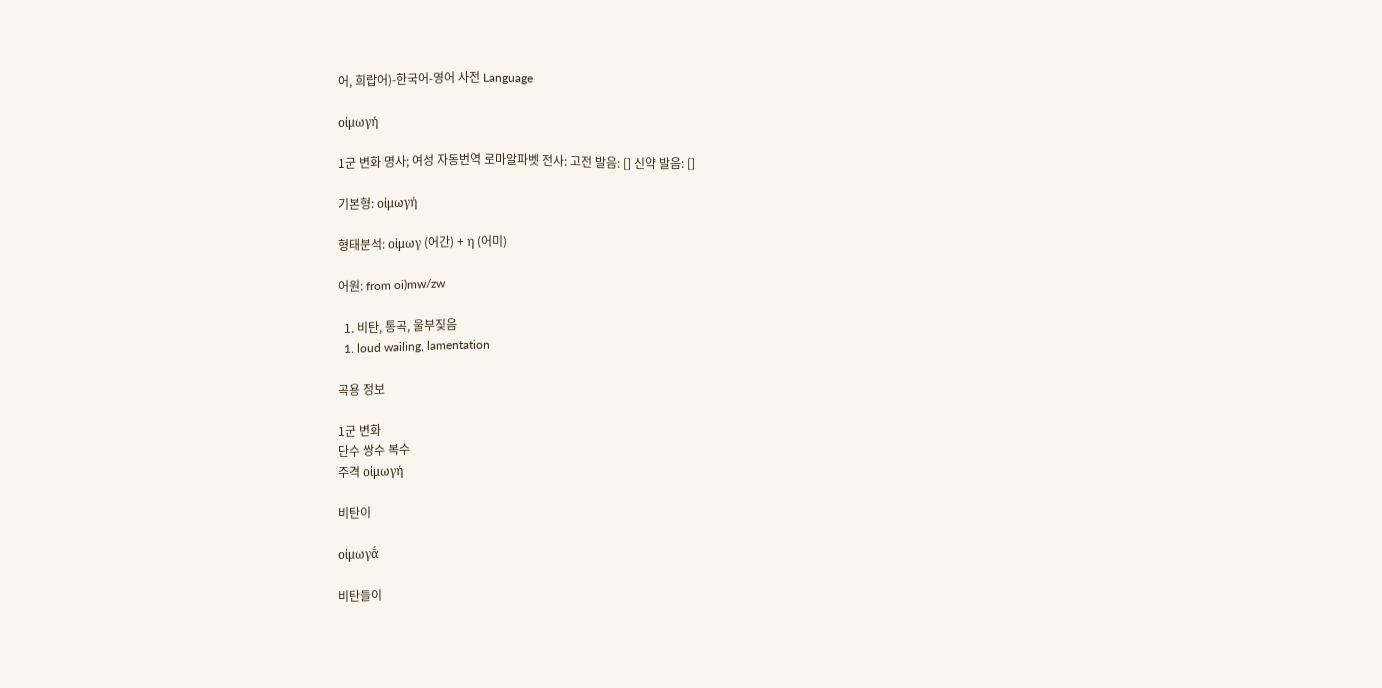어, 희랍어)-한국어-영어 사전 Language

οἰμωγή

1군 변화 명사; 여성 자동번역 로마알파벳 전사: 고전 발음: [] 신약 발음: []

기본형: οἰμωγή

형태분석: οἰμωγ (어간) + η (어미)

어원: from oi)mw/zw

  1. 비탄, 통곡, 울부짖음
  1. loud wailing, lamentation

곡용 정보

1군 변화
단수 쌍수 복수
주격 οἰμωγή

비탄이

οἰμωγᾱ́

비탄들이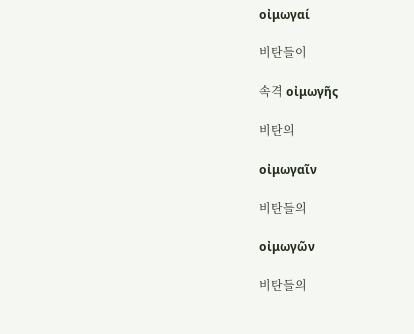οἰμωγαί

비탄들이

속격 οἰμωγῆς

비탄의

οἰμωγαῖν

비탄들의

οἰμωγῶν

비탄들의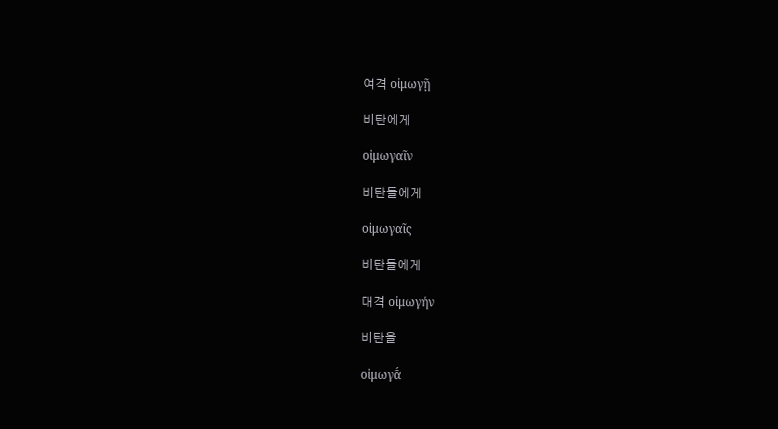여격 οἰμωγῇ

비탄에게

οἰμωγαῖν

비탄들에게

οἰμωγαῖς

비탄들에게

대격 οἰμωγήν

비탄을

οἰμωγᾱ́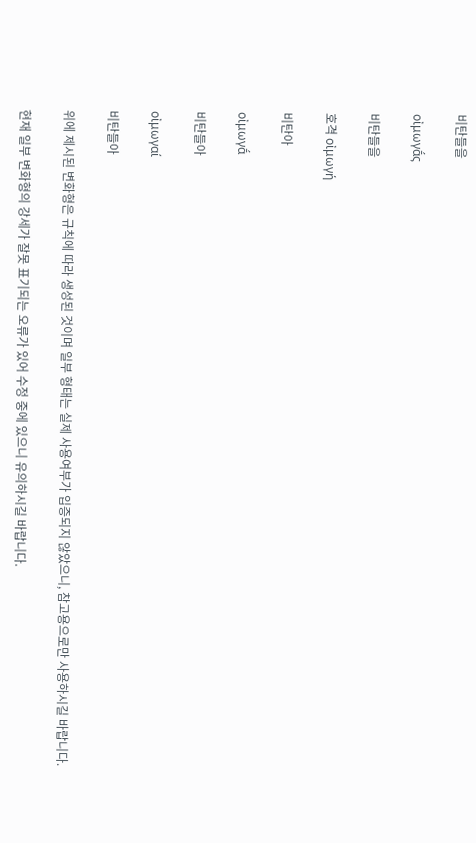비탄들을

οἰμωγᾱ́ς

비탄들을

호격 οἰμωγή

비탄아

οἰμωγᾱ́

비탄들아

οἰμωγαί

비탄들아

위에 제시된 변화형은 규칙에 따라 생성된 것이며 일부 형태는 실제 사용여부가 입증되지 않았으니, 참고용으로만 사용하시길 바랍니다.

현재 일부 변화형의 강세가 잘못 표기되는 오류가 있어 수정 중에 있으니 유의하시길 바랍니다.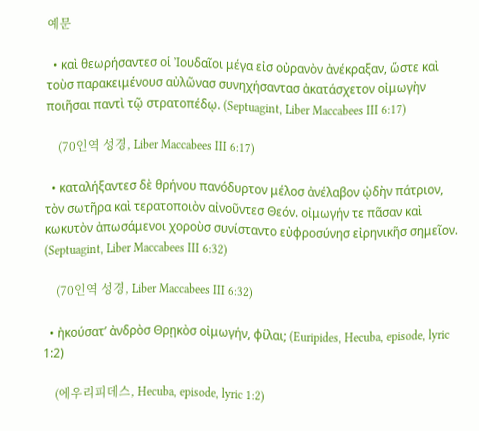예문

  • καὶ θεωρήσαντεσ οἱ Ἰουδαῖοι μέγα εἰσ οὐρανὸν ἀνέκραξαν, ὥστε καὶ τοὺσ παρακειμένουσ αὐλῶνασ συνηχήσαντασ ἀκατάσχετον οἰμωγὴν ποιῆσαι παντὶ τῷ στρατοπέδῳ. (Septuagint, Liber Maccabees III 6:17)

    (70인역 성경, Liber Maccabees III 6:17)

  • καταλήξαντεσ δὲ θρήνου πανόδυρτον μέλοσ ἀνέλαβον ᾠδὴν πάτριον, τὸν σωτῆρα καὶ τερατοποιὸν αἰνοῦντεσ Θεόν. οἰμωγήν τε πᾶσαν καὶ κωκυτὸν ἀπωσάμενοι χοροὺσ συνίσταντο εὐφροσύνησ εἰρηνικῆσ σημεῖον. (Septuagint, Liber Maccabees III 6:32)

    (70인역 성경, Liber Maccabees III 6:32)

  • ἠκούσατ’ ἀνδρὸσ Θρῃκὸσ οἰμωγήν, φίλαι; (Euripides, Hecuba, episode, lyric 1:2)

    (에우리피데스, Hecuba, episode, lyric 1:2)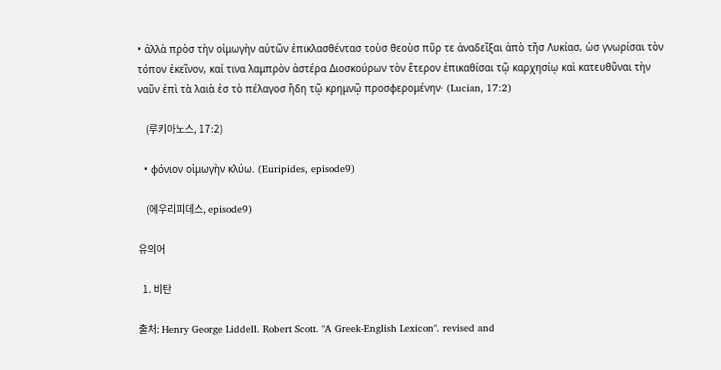• ἀλλὰ πρὸσ τὴν οἰμωγὴν αὐτῶν ἐπικλασθέντασ τοὺσ θεοὺσ πῦρ τε ἀναδεῖξαι ἀπὸ τῆσ Λυκίασ, ὡσ γνωρίσαι τὸν τόπον ἐκεῖνον, καί τινα λαμπρὸν ἀστέρα Διοσκούρων τὸν ἕτερον ἐπικαθίσαι τῷ καρχησίῳ καὶ κατευθῦναι τὴν ναῦν ἐπὶ τὰ λαιὰ ἐσ τὸ πέλαγοσ ἤδη τῷ κρημνῷ προσφερομένην· (Lucian, 17:2)

    (루키아노스, 17:2)

  • φόνιον οἰμωγὴν κλύω. (Euripides, episode9)

    (에우리피데스, episode9)

유의어

  1. 비탄

출처: Henry George Liddell. Robert Scott. "A Greek-English Lexicon". revised and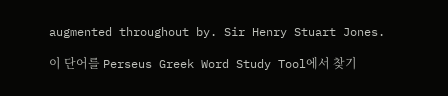augmented throughout by. Sir Henry Stuart Jones.

이 단어를 Perseus Greek Word Study Tool에서 찾기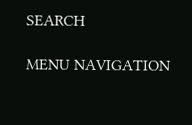SEARCH

MENU NAVIGATION